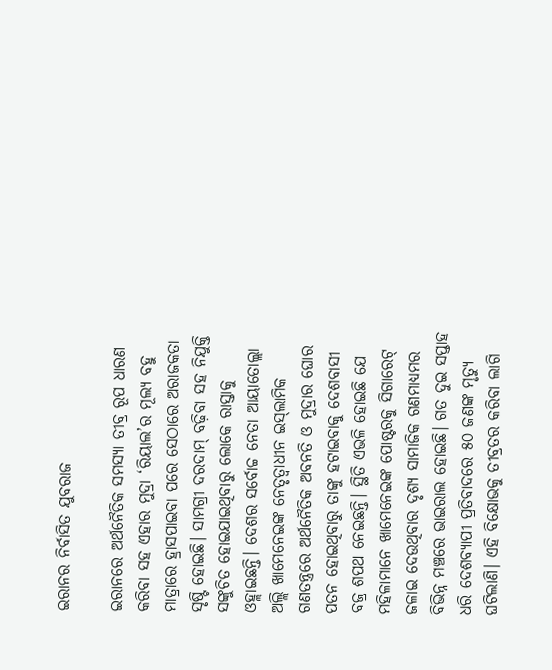ଇରାନର ନିର୍ବାସିତ ଯୁବରାଜ

ଇରାନରେ ଅର୍ଥନୈତିକ ସମସ୍ୟା ତୀବ୍ର ରୂପ ଧାରଣ କରିବା ସହ ଏହାର ମୁଦ୍ରା ‘ରିୟାଲ’ର ମୂଲ୍ୟ ବହୁ ମାତ୍ରାରେ ହ୍ରାସପାଇବା ପରେ ସେଠାରେ ଅରାଜକତା ସୃଷ୍ଟି ହୋଇଛି। ସାମଗ୍ରୀ ଦରଦାମ୍‌ ବଢ଼ିବା ସହ ନିଯୁକ୍ତି ସଙ୍କୁଚିତ ହୋଇଯାଇଥିବାରୁ ଲୋକେ ରାସ୍ତାକୁ ଓହ୍ଲାଇଛନ୍ତି। ଦେଶର ସର୍ବୋଚ୍ଚ ନେତା ଆୟାତୋଲ୍ଲା ଅଲ୍ଲି ଖାମେନେଇଙ୍କ ନେତୃତ୍ୱାଧୀନ ଇସ୍‌ଲାମିକ ଗଣତନ୍ତ୍ରରେ ଅର୍ଥନୈତିକ ଅବନତି ଓ ମୁଦ୍ରାର ଘୋର ପତନ ହୋଇଥିବାରୁ ତାଙ୍କୁ ହଟାଇବାକୁ ଦେଶବାସୀ ବଜ୍ର ଶପଥ ନେଇଛନ୍ତି। ସ୍ଥିତି ଏଭଳି ହୋଇଛି ଯେ ମହିଳାମାନେ ଖାମେନେଇଙ୍କ ପୋଷ୍ଟରକୁ ସିଗାରେଟ୍‌ ଜଳାଇ ଦେଉଥିବାର ଦୃଶ୍ୟ ସାମାଜିକ ଗଣମାଧ୍ୟମର ବିଭିନ୍ନ ମଞ୍ଚରେ ଭାଇରାଲ ହୋଇଛି। ଗତ ଦୁଇ ସପ୍ତାହ ଧରି ଦେଶବ୍ୟାପୀ ପ୍ରତିବାଦରେ ୫୦ ଜଣଙ୍କ ମୃତ୍ୟୁ ଘଟିଲାଣି। ଏହି ବିକ୍ଷୋଭକୁ ତୀବ୍ରତର କରିବା ଲାଗି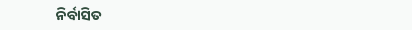ନିର୍ବାସିତ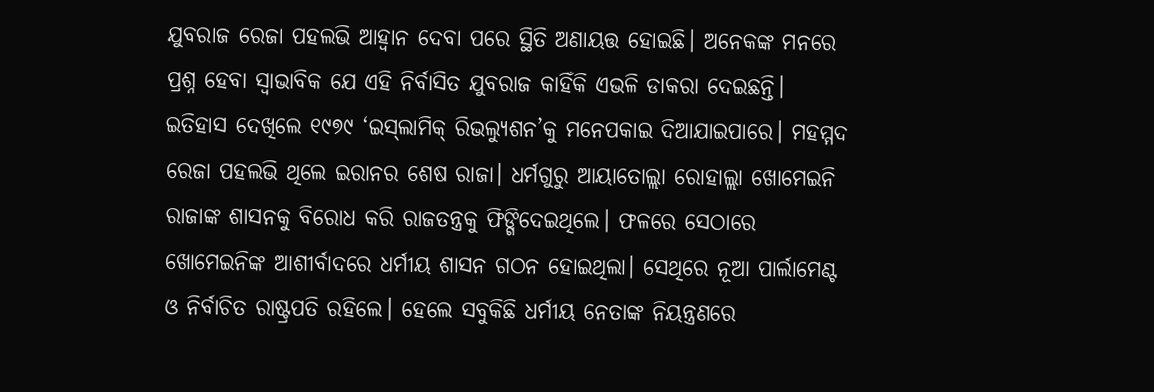ଯୁବରାଜ ରେଜା ପହଲଭି ଆହ୍ବାନ ଦେବା ପରେ ସ୍ଥିତି ଅଣାୟତ୍ତ ହୋଇଛି। ଅନେକଙ୍କ ମନରେ ପ୍ରଶ୍ନ ହେବା ସ୍ବାଭାବିକ ଯେ ଏହି ନିର୍ବାସିତ ଯୁବରାଜ କାହିଁକି ଏଭଳି ଡାକରା ଦେଇଛନ୍ତି। ଇତିହାସ ଦେଖିଲେ ୧୯୭୯ ‘ଇସ୍‌ଲାମିକ୍‌ ରିଭଲ୍ୟୁଶନ’କୁ ମନେପକାଇ ଦିଆଯାଇପାରେ। ମହମ୍ମଦ ରେଜା ପହଲଭି ଥିଲେ ଇରାନର ଶେଷ ରାଜା। ଧର୍ମଗୁରୁ ଆୟାତୋଲ୍ଲା ରୋହାଲ୍ଲା ଖୋମେଇନି ରାଜାଙ୍କ ଶାସନକୁ ବିରୋଧ କରି ରାଜତନ୍ତ୍ରକୁ ଫିଙ୍ଗିଦେଇଥିଲେ। ଫଳରେ ସେଠାରେ ଖୋମେଇନିଙ୍କ ଆଶୀର୍ବାଦରେ ଧର୍ମୀୟ ଶାସନ ଗଠନ ହୋଇଥିଲା। ସେଥିରେ ନୂଆ ପାର୍ଲାମେଣ୍ଟ ଓ ନିର୍ବାଚିତ ରାଷ୍ଟ୍ରପତି ରହିଲେ। ହେଲେ ସବୁକିଛି ଧର୍ମୀୟ ନେତାଙ୍କ ନିୟନ୍ତ୍ରଣରେ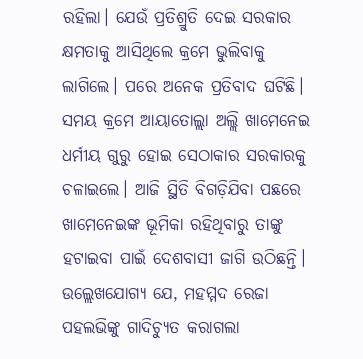ରହିଲା। ଯେଉଁ ପ୍ରତିଶ୍ରୁତି ଦେଇ ସରକାର କ୍ଷମତାକୁ ଆସିଥିଲେ କ୍ରମେ ଭୁଲିବାକୁ ଲାଗିଲେ। ପରେ ଅନେକ ପ୍ରତିବାଦ ଘଟିଛି। ସମୟ କ୍ରମେ ଆୟାତୋଲ୍ଲା ଅଲ୍ଲି ଖାମେନେଇ ଧର୍ମୀୟ ଗୁରୁ ହୋଇ ସେଠାକାର ସରକାରକୁ ଚଳାଇଲେ। ଆଜି ସ୍ଥିତି ବିଗଡ଼ିଯିବା ପଛରେ ଖାମେନେଇଙ୍କ ଭୂମିକା ରହିଥିବାରୁ ତାଙ୍କୁ ହଟାଇବା ପାଇଁ ଦେଶବାସୀ ଜାଗି ଉଠିଛନ୍ତି। ଉଲ୍ଲେଖଯୋଗ୍ୟ ଯେ, ମହମ୍ମଦ ରେଜା ପହଲଭିଙ୍କୁ ଗାଦିଚ୍ୟୁତ କରାଗଲା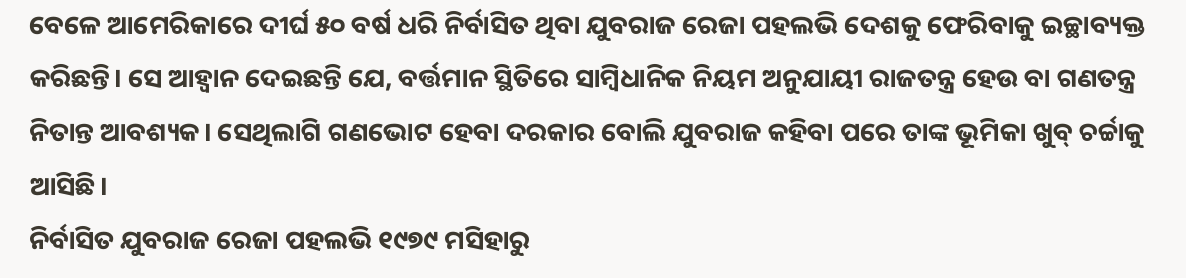ବେଳେ ଆମେରିକାରେ ଦୀର୍ଘ ୫୦ ବର୍ଷ ଧରି ନିର୍ବାସିତ ଥିବା ଯୁବରାଜ ରେଜା ପହଲଭି ଦେଶକୁ ଫେରିବାକୁ ଇଚ୍ଛାବ୍ୟକ୍ତ କରିଛନ୍ତି। ସେ ଆହ୍ବାନ ଦେଇଛନ୍ତି ଯେ, ବର୍ତ୍ତମାନ ସ୍ଥିତିରେ ସାମ୍ବିଧାନିକ ନିୟମ ଅନୁଯାୟୀ ରାଜତନ୍ତ୍ର ହେଉ ବା ଗଣତନ୍ତ୍ର ନିତାନ୍ତ ଆବଶ୍ୟକ। ସେଥିଲାଗି ଗଣଭୋଟ ହେବା ଦରକାର ବୋଲି ଯୁବରାଜ କହିବା ପରେ ତାଙ୍କ ଭୂମିକା ଖୁବ୍‌ ଚର୍ଚ୍ଚାକୁ ଆସିଛି।
ନିର୍ବାସିତ ଯୁବରାଜ ରେଜା ପହଲଭି ୧୯୭୯ ମସିହାରୁ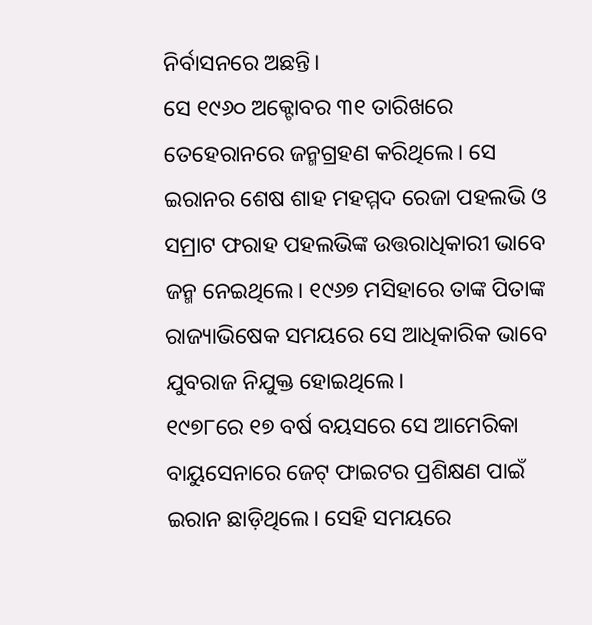ନିର୍ବାସନରେ ଅଛନ୍ତି।
ସେ ୧୯୬୦ ଅକ୍ଟୋବର ୩୧ ତାରିଖରେ ତେହେରାନରେ ଜନ୍ମଗ୍ରହଣ କରିଥିଲେ। ସେ ଇରାନର ଶେଷ ଶାହ ମହମ୍ମଦ ରେଜା ପହଲଭି ଓ ସମ୍ରାଟ ଫରାହ ପହଲଭିଙ୍କ ଉତ୍ତରାଧିକାରୀ ଭାବେ ଜନ୍ମ ନେଇଥିଲେ। ୧୯୬୭ ମସିହାରେ ତାଙ୍କ ପିତାଙ୍କ ରାଜ୍ୟାଭିଷେକ ସମୟରେ ସେ ଆଧିକାରିକ ଭାବେ ଯୁବରାଜ ନିଯୁକ୍ତ ହୋଇଥିଲେ।
୧୯୭୮ରେ ୧୭ ବର୍ଷ ବୟସରେ ସେ ଆମେରିକା ବାୟୁସେନାରେ ଜେଟ୍‌ ଫାଇଟର ପ୍ରଶିକ୍ଷଣ ପାଇଁ ଇରାନ ଛାଡ଼ିଥିଲେ। ସେହି ସମୟରେ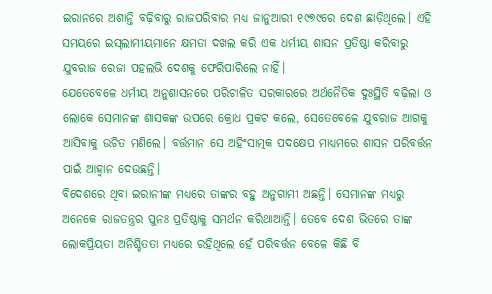ଇରାନରେ ଅଶାନ୍ତି ବଢ଼ିବାରୁ ରାଜପରିବାର ମଧ୍ୟ ଜାନୁଆରୀ ୧୯୭୯ରେ ଦେଶ ଛାଡ଼ିଥିଲେ। ଏହି ସମୟରେ ଇସ୍‌ଲାମୀୟମାନେ କ୍ଷମତା ଦଖଲ କରି ଏକ ଧର୍ମୀୟ ଶାସନ ପ୍ରତିଷ୍ଠା କରିବାରୁ ଯୁବରାଜ ରେଜା ପହଲଭି ଦେଶକୁ ଫେରିପାରିଲେ ନାହିଁ।
ଯେତେବେଳେ ଧର୍ମୀୟ ଅନୁଶାସନରେ ପରିଚାଳିତ ସରକାରରେ ଅର୍ଥନୈତିକ ଦୁଃସ୍ଥିତି ବଢ଼ିଲା ଓ ଲୋକେ ସେମାନଙ୍କ ଶାସକଙ୍କ ଉପରେ କ୍ରୋଧ ପ୍ରକଟ କଲେ, ସେତେବେଳେ ଯୁବରାଜ ଆଗକୁ ଆସିବାକୁ ଉଚିତ ମଣିଲେ। ବର୍ତ୍ତମାନ ସେ ଅହିଂସାତ୍ମକ ପଦକ୍ଷେପ ମାଧ୍ୟମରେ ଶାସନ ପରିବର୍ତ୍ତନ ପାଇଁ ଆହ୍ବାନ ଦେଉଛନ୍ତି।
ବିଦେଶରେ ଥିବା ଇରାନୀଙ୍କ ମଧ୍ୟରେ ତାଙ୍କର ବହୁ ଅନୁଗାମୀ ଅଛନ୍ତି। ସେମାନଙ୍କ ମଧ୍ୟରୁ ଅନେକେ ରାଜତନ୍ତ୍ରର ପୁନଃ ପ୍ରତିଷ୍ଠାକୁ ସମର୍ଥନ କରିଥାଆନ୍ତି। ତେବେ ଦେଶ ଭିତରେ ତାଙ୍କ ଲୋକପ୍ରିୟତା ଅନିଶ୍ଚିତତା ମଧ୍ୟରେ ରହିଥିଲେ ହେଁ ପରିବର୍ତ୍ତନ ବେଳେ କିଛି ବି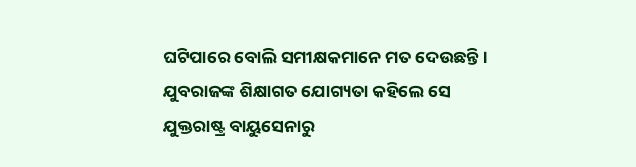ଘଟିପାରେ ବୋଲି ସମୀକ୍ଷକମାନେ ମତ ଦେଉଛନ୍ତି।
ଯୁବରାଜଙ୍କ ଶିକ୍ଷାଗତ ଯୋଗ୍ୟତା କହିଲେ ସେ ଯୁକ୍ତରାଷ୍ଟ୍ର ବାୟୁସେନାରୁ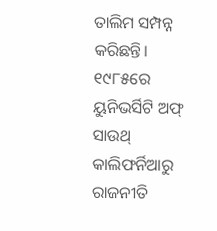ତାଲିମ ସମ୍ପନ୍ନ କରିଛନ୍ତି। ୧୯୮୫ରେ ୟୁନିଭର୍ସିଟି ଅଫ୍‌ ସାଉଥ୍‌ କାଲିଫର୍ନିଆରୁ ରାଜନୀତି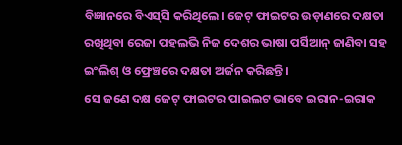ବିଜ୍ଞାନରେ ବିଏସ୍‌ସି କରିଥିଲେ। ଜେଟ୍‌ ଫାଇଟର ଉଡ଼ାଣରେ ଦକ୍ଷତା ରଖିଥିବା ରେଜା ପହଲଭି ନିଜ ଦେଶର ଭାଷା ପର୍ସିଆନ୍‌ ଜାଣିବା ସହ ଇଂଲିଶ୍‌ ଓ ଫ୍ରେଞ୍ଚରେ ଦକ୍ଷତା ଅର୍ଜନ କରିଛନ୍ତି।
ସେ ଜଣେ ଦକ୍ଷ ଜେଟ୍‌ ଫାଇଟର ପାଇଲଟ ଭାବେ ଇରାନ-ଇରାକ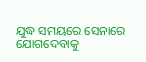ଯୁଦ୍ଧ ସମୟରେ ସେନାରେ ଯୋଗଦେବାକୁ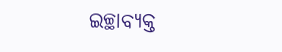ଇଚ୍ଛାବ୍ୟକ୍ତ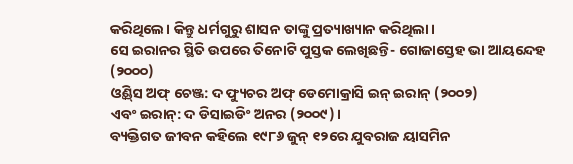କରିଥିଲେ। କିନ୍ତୁ ଧର୍ମଗୁରୁ ଶାସନ ତାଙ୍କୁ ପ୍ରତ୍ୟାଖ୍ୟାନ କରିଥିଲା।
ସେ ଇରାନର ସ୍ଥିତି ଉପରେ ତିନୋଟି ପୁସ୍ତକ ଲେଖିଛନ୍ତି- ଗୋଜାସ୍ତେହ ଭା ଆୟନ୍ଦେହ (୨୦୦୦)
ଓ୍ବିଣ୍ଡ୍‌ସ ଅଫ୍‌ ଚେଞ୍ଜ: ଦ ଫ୍ୟୁଚର ଅଫ୍‌ ଡେମୋକ୍ରାସି ଇନ୍‌ ଇରାନ୍‌ (୨୦୦୨)
ଏବଂ ଇରାନ୍‌: ଦ ଡିସାଇଡିଂ ଅନର (୨୦୦୯)।
ବ୍ୟକ୍ତିଗତ ଜୀବନ କହିଲେ ୧୯୮୬ ଜୁନ୍‌ ୧୨ରେ ଯୁବରାଜ ୟାସମିନ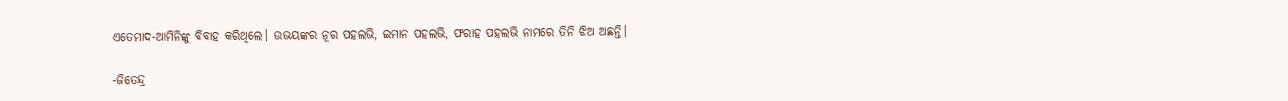ଏତେମାଦ-ଆମିନିଙ୍କୁ ବିବାହ କରିଥିଲେ। ଉଭୟଙ୍କର ନୂର ପହଲଭି, ଇମାନ ପହଲଭି, ଫରାହ ପହଲଭି ନାମରେ ତିନି ଝିଅ ଅଛନ୍ତି।

-ଜିତେନ୍ଦ୍ର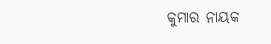କୁମାର ନାୟକ